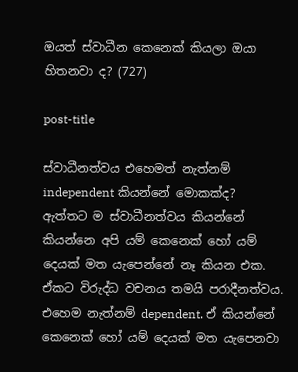ඔයත් ස්වාධීන කෙනෙක් කියලා ඔයා හිතනවා ද? (727)

post-title

ස්වාධීනත්වය එහෙමත් නැත්නම් independent කියන්නේ මොකක්ද? ඇත්තට ම ස්වාධීනත්වය කියන්නේ කියන්නෙ අපි යම් කෙනෙක් හෝ යම් දෙයක් මත යැපෙන්නේ නෑ කියන එක. ඒකට විරුද්ධ වචනය තමයි පරාදීනත්වය. එහෙම නැත්නම් dependent. ඒ කියන්නේ කෙනෙක් හෝ යම් දෙයක් මත යැපෙනවා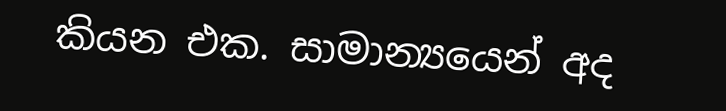කියන එක. සාමාන්‍යයෙන් අද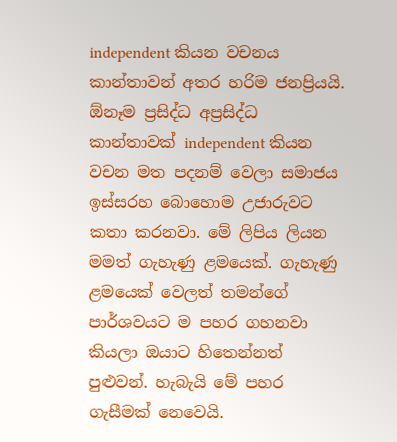independent කියන වචනය කාන්තාවන් අතර හරිම ජනප්‍රියයි. ඕනෑම ප්‍රසිද්ධ අප්‍රසිද්ධ කාන්තාවක් independent කියන වචන මත පදනම් වෙලා සමාජය ඉස්සරහ බොහොම උජාරුවට කතා කරනවා. මේ ලිපිය ලියන මමත් ගැහැණු ළමයෙක්. ගැහැණු ළමයෙක් වෙලත් තමන්ගේ පාර්ශවයට ම පහර ගහනවා කියලා ඔයාට හිතෙන්නත් පුළුවන්. හැබැයි මේ පහර ගැසීමක් නෙවෙයි.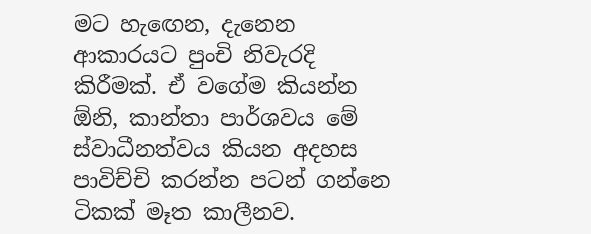මට හැඟෙන, දැනෙන ආකාරයට පුංචි නිවැරදි කිරීමක්. ඒ වගේම කියන්න ඕනි, කාන්තා පාර්ශවය මේ ස්වාධීනත්වය කියන අදහස පාවිච්චි කරන්න පටන් ගන්නෙ ටිකක් මෑත කාලීනව.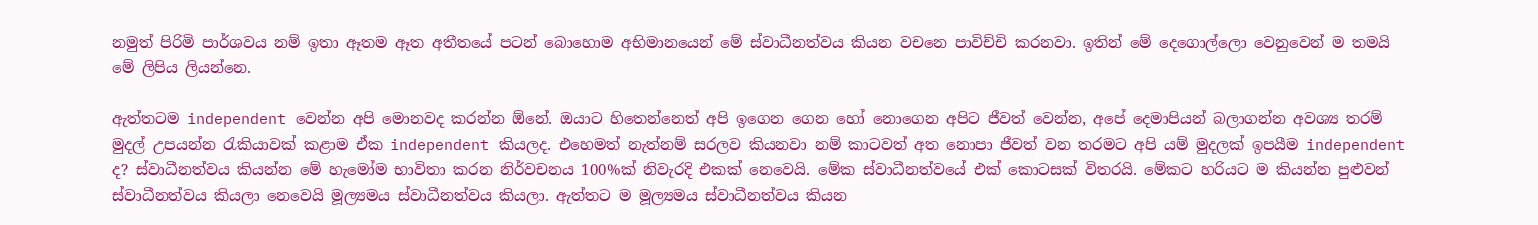නමුත් පිරිමි පාර්ශවය නම් ඉතා ඈතම ඈත අතීතයේ පටන් බොහොම අභිමානයෙන් මේ ස්වාධීනත්වය කියන වචනෙ පාවිච්චි කරනවා. ඉතින් මේ දෙගොල්ලො වෙනුවෙන් ම තමයි මේ ලිපිය ලියන්නෙ.

ඇත්තටම independent වෙන්න අපි මොනවද කරන්න ඕනේ. ඔයාට හිතෙන්නෙත් අපි ඉගෙන ගෙන හෝ නොගෙන අපිට ජීවත් වෙන්න, අපේ දෙමාපියන් බලාගන්න අවශ්‍ය තරම් මුදල් උපයන්න රැකියාවක් කළාම ඒක independent කියලද. එහෙමත් නැත්නම් සරලව කියනවා නම් කාටවත් අත නොපා ජීවත් වන තරමට අපි යම් මුදලක් ඉපයීම independent ද? ස්වාධීනත්වය කියන්න මේ හැමෝම භාවිතා කරන නිර්වචනය 100%ක් නිවැරදි එකක් නෙවෙයි. මේක ස්වාධීනත්වයේ එක් කොටසක් විතරයි. මේකට හරියට ම කියන්න පුළුවන් ස්වාධීනත්වය කියලා නෙවෙයි මූල්‍යමය ස්වාධීනත්වය කියලා. ඇත්තට ම මූල්‍යමය ස්වාධීනත්වය කියන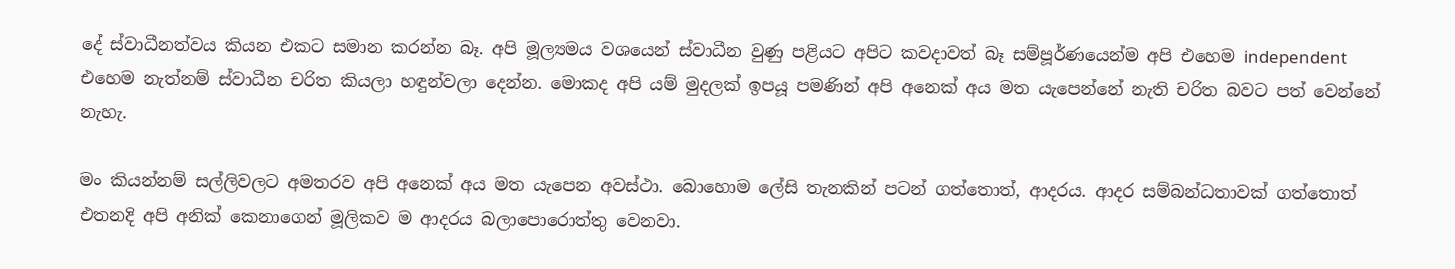දේ ස්වාධීනත්වය කියන එකට සමාන කරන්න බෑ. අපි මූල්‍යමය වශයෙන් ස්වාධීන වුණු පළියට අපිට කවදාවත් බෑ සම්පූර්ණයෙන්ම අපි එහෙම independent එහෙම නැත්නම් ස්වාධීන චරිත කියලා හඳුන්වලා දෙන්න. මොකද අපි යම් මුදලක් ඉපයූ පමණින් අපි අනෙක් අය මත යැපෙන්නේ නැති චරිත බවට පත් වෙන්නේ නැහැ.

මං කියන්නම් සල්ලිවලට අමතරව අපි අනෙක් අය මත යැපෙන අවස්ථා. බොහොම ලේසි තැනකින් පටන් ගත්තොත්, ආදරය. ආදර සම්බන්ධතාවක් ගත්තොත් එතනදි අපි අනික් කෙනාගෙන් මූලිකව ම ආදරය බලාපොරොත්තු වෙනවා.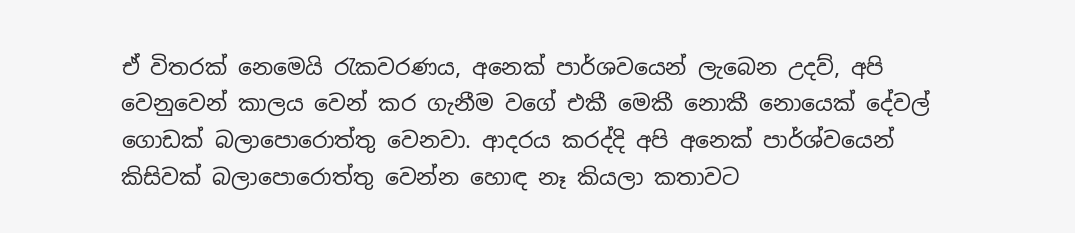ඒ විතරක් නෙමෙයි රැකවරණය, අනෙක් පාර්ශවයෙන් ලැබෙන උදව්, අපි වෙනුවෙන් කාලය වෙන් කර ගැනීම වගේ එකී මෙකී නොකී නොයෙක් දේවල් ගොඩක් බලාපොරොත්තු වෙනවා. ආදරය කරද්දි අපි අනෙක් පාර්ශ්වයෙන් කිසිවක් බලාපොරොත්තු වෙන්න හොඳ නෑ කියලා කතාවට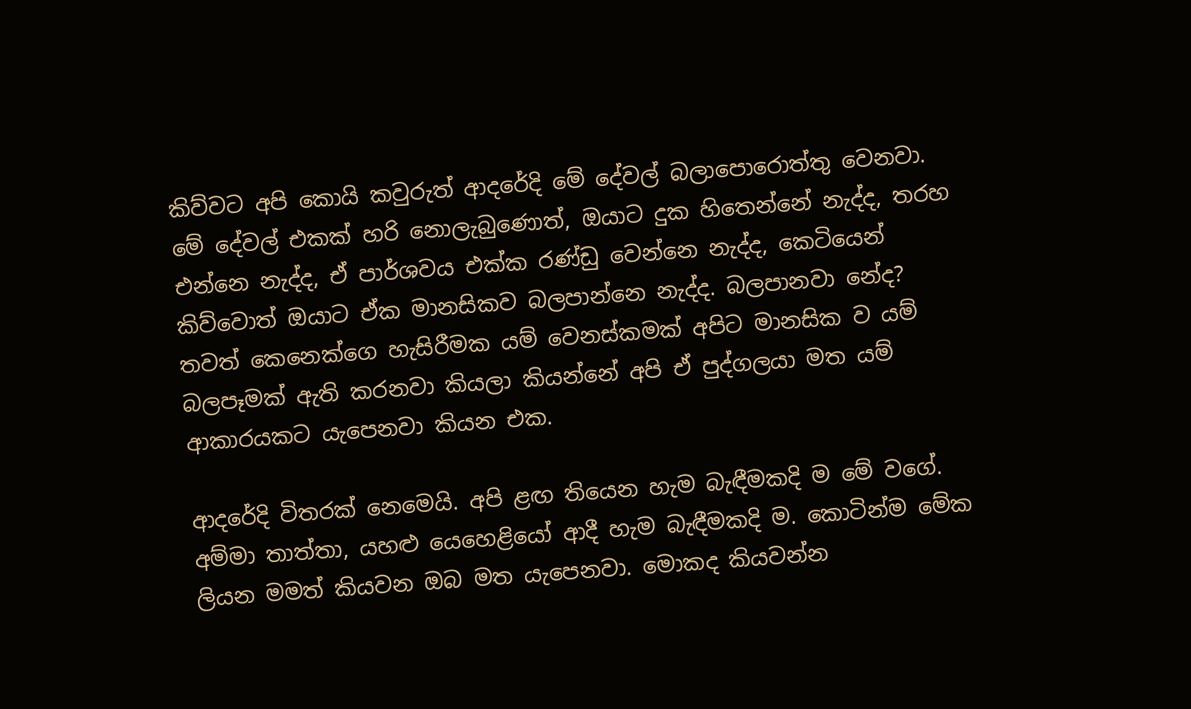කිව්වට අපි කොයි කවුරුත් ආදරේදි මේ දේවල් බලාපොරොත්තු වෙනවා. මේ දේවල් එකක් හරි නොලැබුණොත්, ඔයාට දුක හිතෙන්නේ නැද්ද, තරහ එන්නෙ නැද්ද, ඒ පාර්ශවය එක්ක රණ්ඩු වෙන්නෙ නැද්ද, කෙටියෙන් කිව්වොත් ඔයාට ඒක මානසිකව බලපාන්නෙ නැද්ද. බලපානවා නේද? තවත් කෙනෙක්ගෙ හැසිරීමක යම් වෙනස්කමක් අපිට මානසික ව යම් බලපෑමක් ඇති කරනවා කියලා කියන්නේ අපි ඒ පුද්ගලයා මත යම් ආකාරයකට යැපෙනවා කියන එක.

ආදරේදි විතරක් නෙමෙයි. අපි ළඟ තියෙන හැම බැඳීමකදි ම මේ වගේ. අම්මා තාත්තා, යහළු යෙහෙළියෝ ආදී හැම බැඳීමකදි ම. කොටින්ම මේක ලියන මමත් කියවන ඔබ මත යැපෙනවා. මොකද කියවන්න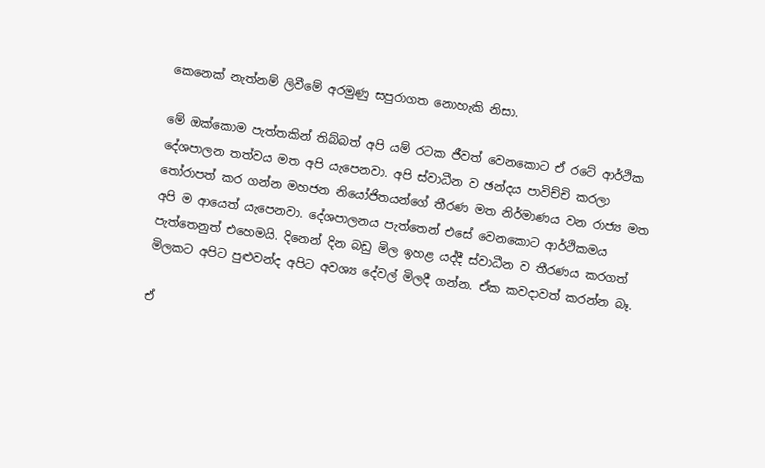කෙනෙක් නැත්නම් ලිවීමේ අරමුණු සපුරාගත නොහැකි නිසා.

මේ ඔක්කොම පැත්තකින් තිබ්බත් අපි යම් රටක ජීවත් වෙනකොට ඒ රටේ ආර්ථික දේශපාලන තත්වය මත අපි යැපෙනවා. අපි ස්වාධීන ව ඡන්දය පාවිච්චි කරලා තෝරාපත් කර ගන්න මහජන නියෝජිතයන්ගේ තීරණ මත නිර්මාණය වන රාජ්‍ය මත අපි ම ආයෙත් යැපෙනවා. දේශපාලනය පැත්තෙන් එසේ වෙනකොට ආර්ථිකමය පැත්තෙනුත් එහෙමයි. දිනෙන් දින බඩු මිල ඉහළ යද්දී ස්වාධීන ව තීරණය කරගත් මිලකට අපිට පුළුවන්ද අපිට අවශ්‍ය දේවල් මිලදී ගන්න. ඒක කවදාවත් කරන්න බෑ.

ඒ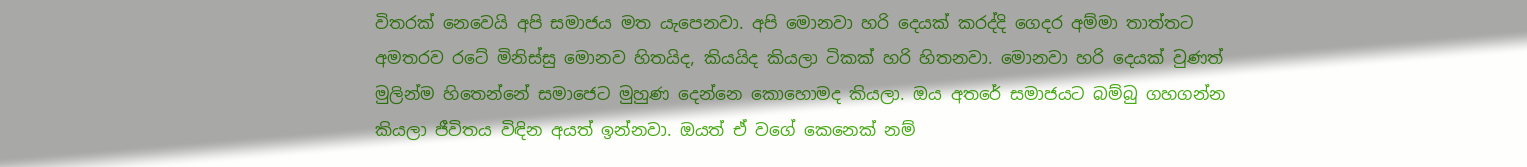විතරක් නෙවෙයි අපි සමාජය මත යැපෙනවා. අපි මොනවා හරි දෙයක් කරද්දි ගෙදර අම්මා තාත්තට අමතරව රටේ මිනිස්සු මොනව හිතයිද, කියයිද කියලා ටිකක් හරි හිතනවා. මොනවා හරි දෙයක් වුණත් මුලින්ම හිතෙන්නේ සමාජෙට මුහුණ දෙන්නෙ කොහොමද කියලා. ඔය අතරේ සමාජයට බම්බු ගහගන්න කියලා ජීවිතය විඳින අයත් ඉන්නවා. ඔයත් ඒ වගේ කෙනෙක් නම්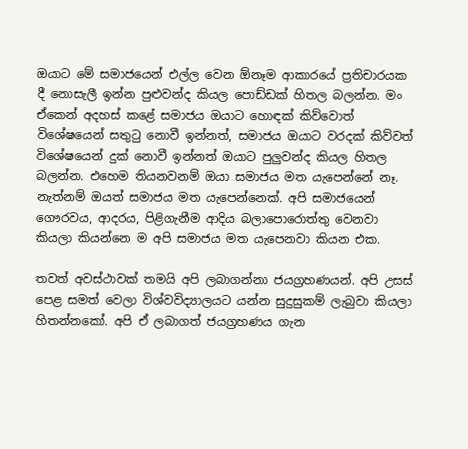ඔයාට මේ සමාජයෙන් එල්ල වෙන ඕනෑම ආකාරයේ ප්‍රතිචාරයක දී නොසැලී ඉන්න පුළුවන්ද කියල පොඩ්ඩක් හිතල බලන්න. මං ඒකෙන් අදහස් කළේ සමාජය ඔයාට හොඳක් කිව්වොත් විශේෂයෙන් සතුටු නොවී ඉන්නත්, සමාජය ඔයාට වරදක් කිව්වත් විශේෂයෙන් දුක් නොවී ඉන්නත් ඔයාට පුලුවන්ද කියල හිතල බලන්න. එහෙම තියනවනම් ඔයා සමාජය මත යැපෙන්නේ නෑ. නැත්නම් ඔයත් සමාජය මත යැපෙන්නෙක්. අපි සමාජයෙන් ගෞරවය, ආදරය, පිළිගැනීම ආදිය බලාපොරොත්තු වෙනවා කියලා කියන්නෙ ම අපි සමාජය මත යැපෙනවා කියන එක.

තවත් අවස්ථාවක් තමයි අපි ලබාගන්නා ජයග්‍රහණයන්. අපි උසස් පෙළ සමත් වෙලා විශ්වවිද්‍යාලයට යන්න සුදුසුකම් ලැබුවා කියලා හිතන්නකෝ. අපි ඒ ලබාගත් ජයග්‍රහණය ගැන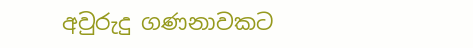අවුරුදු ගණනාවකට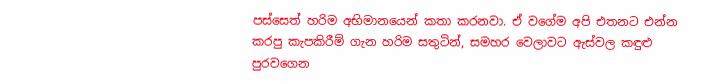පස්සෙත් හරිම අභිමානයෙන් කතා කරනවා. ඒ වගේම අපි එතනට එන්න කරපු කැපකිරීම් ගැන හරිම සතුටින්, සමහර වෙලාවට ඇස්වල කඳුළු පුරවගෙන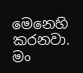මෙනෙහි කරනවා. මං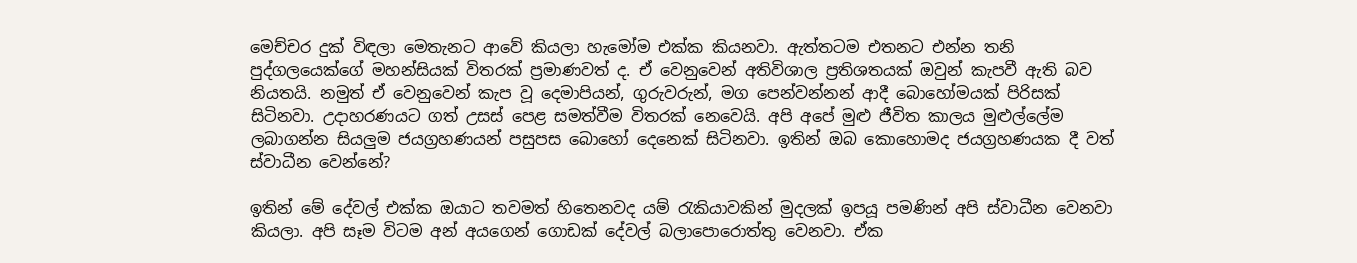මෙච්චර දුක් විඳලා මෙතැනට ආවේ කියලා හැමෝම එක්ක කියනවා. ඇත්තටම එතනට එන්න තනි පුද්ගලයෙක්ගේ මහන්සියක් විතරක් ප්‍රමාණවත් ද. ඒ වෙනුවෙන් අතිවිශාල ප්‍රතිශතයක් ඔවුන් කැපවී ඇති බව නියතයි. නමුත් ඒ වෙනුවෙන් කැප වූ දෙමාපියන්, ගුරුවරුන්, මග පෙන්වන්නන් ආදී බොහෝමයක් පිරිසක් සිටිනවා. උදාහරණයට ගත් උසස් පෙළ සමත්වීම විතරක් නෙවෙයි. අපි අපේ මුළු ජීවිත කාලය මුළුල්ලේම ලබාගන්න සියලුම ජයග්‍රහණයන් පසුපස බොහෝ දෙනෙක් සිටිනවා. ඉතින් ඔබ කොහොමද ජයග්‍රහණයක දී වත් ස්වාධීන වෙන්නේ?

ඉතින් මේ දේවල් එක්ක ඔයාට තවමත් හිතෙනවද යම් රැකියාවකින් මුදලක් ඉපයූ පමණින් අපි ස්වාධීන වෙනවා කියලා. අපි සෑම විටම අන් අයගෙන් ගොඩක් දේවල් බලාපොරොත්තු වෙනවා. ඒක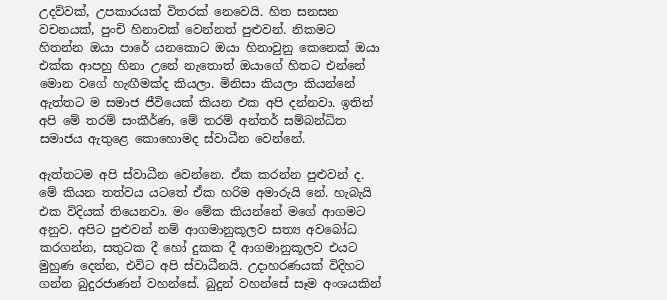උදව්වක්, උපකාරයක් විතරක් නෙවෙයි. හිත සනසන වචනයක්, පුංචි හිනාවක් වෙන්නත් පුළුවන්. නිකමට හිතන්න ඔයා පාරේ යනකොට ඔයා හිනාවුනු කෙනෙක් ඔයා එක්ක ආපහු හිනා උනේ නැතොත් ඔයාගේ හිතට එන්නේ මොන වගේ හැඟීමක්ද කියලා. මිනිසා කියලා කියන්නේ ඇත්තට ම සමාජ ජීවියෙක් කියන එක අපි දන්නවා. ඉතින් අපි මේ තරම් සංකීර්ණ, මේ තරම් අන්තර් සම්බන්ධිත සමාජය ඇතුළෙ කොහොමද ස්වාධීන වෙන්නේ.

ඇත්තටම අපි ස්වාධීන වෙන්නෙ. ඒක කරන්න පුළුවන් ද. මේ කියන තත්වය යටතේ ඒක හරිම අමාරුයි නේ. හැබැයි එක විදියක් තියෙනවා. මං මේක කියන්නේ මගේ ආගමට අනුව. අපිට පුළුවන් නම් ආගමානුකූලව සත්‍ය අවබෝධ කරගන්න, සතුටක දී හෝ දුකක දී ආගමානුකූලව එයට මුහුණ දෙන්න, එවිට අපි ස්වාධීනයි. උදාහරණයක් විදිහට ගන්න බුදුරජාණන් වහන්සේ. බුදුන් වහන්සේ සෑම අංශයකින්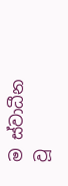ම ස්වාධීන වූ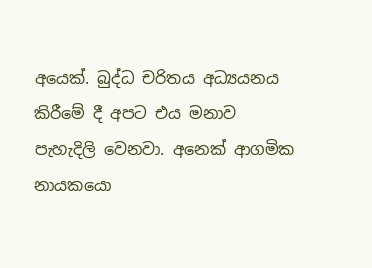අයෙක්. බුද්ධ චරිතය අධ්‍යයනය කිරීමේ දී අපට එය මනාව පැහැදිලි වෙනවා. අනෙක් ආගමික නායකයො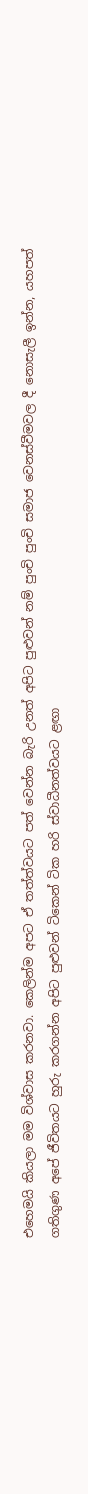එහෙමයි කියලා මම විශ්වාස කරනවා. කෙලින්ම අපට ඒ තත්ත්වයට පත් වෙන්න බැරි උනත් අපිට පුළුවන් නම් පුංචි පුංචි සමාජ වෙනස්වීමවල දී නොසැලී ඉන්න, යහපත් ගතිගුණ අපේ ජීවිතයට හුරු කරගන්න අපිට පුළුවන් ටිකෙන් ටික හරි ස්වාධීනත්වයට ළඟා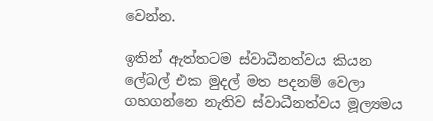වෙන්න.

ඉතින් ඇත්තටම ස්වාධීනත්වය කියන ලේබල් එක මුදල් මත පදනම් වෙලා ගහගන්නෙ නැතිව ස්වාධීනත්වය මූල්‍යමය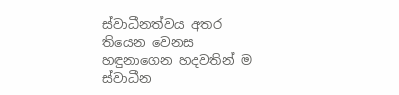ස්වාධීනත්වය අතර තියෙන වෙනස හඳුනාගෙන හදවතින් ම ස්වාධීන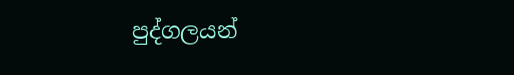පුද්ගලයන්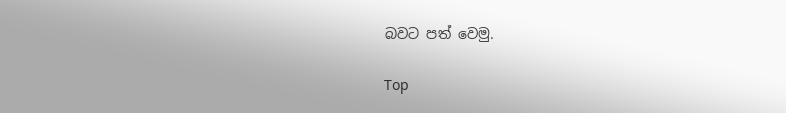බවට පත් වෙමු.

Top